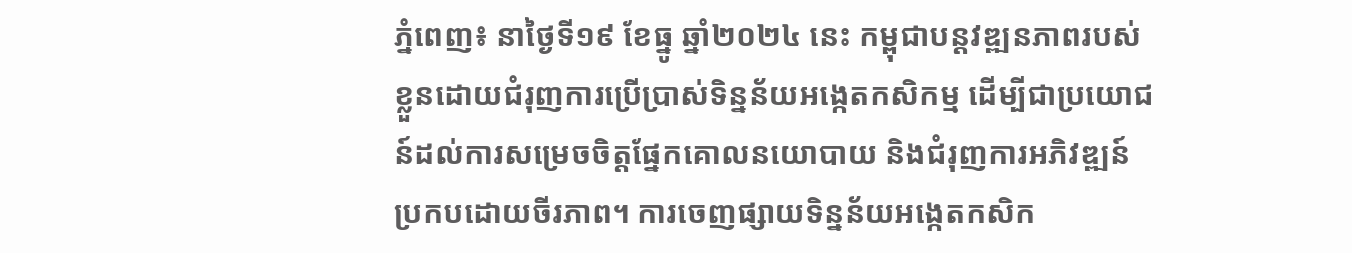ភ្នំពេញ៖ នាថ្ងៃទី១៩ ខែធ្នូ ឆ្នាំ២០២៤ នេះ កម្ពុជាបន្តវឌ្ឍនភាពរបស់ខ្លួនដោយជំរុញការប្រើប្រាស់ទិន្នន័យអង្កេតកសិកម្ម ដើម្បីជាប្រយោជន៍ដល់ការសម្រេចចិត្តផ្នែកគោលនយោបាយ និងជំរុញការអភិវឌ្ឍន៍ប្រកបដោយចីរភាព។ ការចេញផ្សាយទិន្នន័យអង្កេតកសិក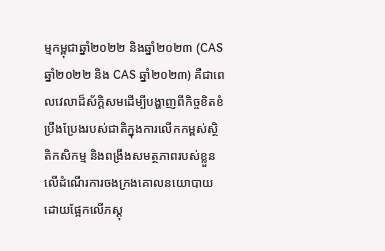ម្មកម្ពុជាឆ្នាំ២០២២ និងឆ្នាំ២០២៣ (CAS ឆ្នាំ២០២២ និង CAS ឆ្នាំ២០២៣) គឺជាពេលវេលាដ៏ស័ក្ដិសមដើម្បីបង្ហាញពីកិច្ចខិតខំប្រឹងប្រែងរបស់ជាតិក្នុងការលើកកម្ពស់ស្ថិតិកសិកម្ម និងពង្រឹងសមត្ថភាពរបស់ខ្លួនលើដំណើរការចងក្រងគោលនយោបាយដោយផ្អែកលើភស្តុ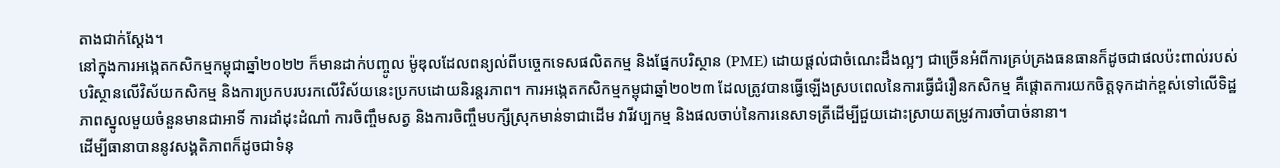តាងជាក់ស្ដែង។
នៅក្នុងការអង្កេតកសិកម្មកម្ពុជាឆ្នាំ២០២២ ក៏មានដាក់បញ្ចូល ម៉ូឌុលដែលពន្យល់ពីបច្ចេកទេសផលិតកម្ម និងផ្នែកបរិស្ថាន (PME) ដោយផ្តល់ជាចំណេះដឹងល្អៗ ជាច្រើនអំពីការគ្រប់គ្រងធនធានក៏ដូចជាផលប៉ះពាល់របស់បរិស្ថានលើវិស័យកសិកម្ម និងការប្រកបរបរកលើវិស័យនេះប្រកបដោយនិរន្តរភាព។ ការអង្កេតកសិកម្មកម្ពុជាឆ្នាំ២០២៣ ដែលត្រូវបានធ្វើឡើងស្របពេលនៃការធ្វើជំរឿនកសិកម្ម គឺផ្តោតការយកចិត្តទុកដាក់ខ្ពស់ទៅលើទិដ្ឋភាពស្នូលមួយចំនួនមានជាអាទិ៍ ការដាំដុះដំណាំ ការចិញ្ចឹមសត្វ និងការចិញ្ចឹមបក្សីស្រុកមាន់ទាជាដើម វារីវប្បកម្ម និងផលចាប់នៃការនេសាទត្រីដើម្បីជួយដោះស្រាយតម្រូវការចាំបាច់នានា។
ដើម្បីធានាបាននូវសង្គតិភាពក៏ដូចជាទំនុ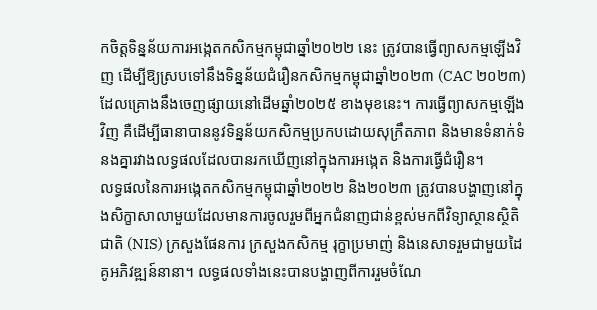កចិត្តទិន្នន័យការអង្កេតកសិកម្មកម្ពុជាឆ្នាំ២០២២ នេះ ត្រូវបានធ្វើព្យាសកម្មឡើងវិញ ដើម្បីឱ្យស្របទៅនឹងទិន្នន័យជំរឿនកសិកម្មកម្ពុជាឆ្នាំ២០២៣ (CAC ២០២៣) ដែលគ្រោងនឹងចេញផ្សាយនៅដើមឆ្នាំ២០២៥ ខាងមុខនេះ។ ការធ្វើព្យាសកម្មឡើងវិញ គឺដើម្បីធានាបាននូវទិន្នន័យកសិកម្មប្រកបដោយសុក្រឹតភាព និងមានទំនាក់ទំនងគ្នារវាងលទ្ធផលដែលបានរកឃើញនៅក្នុងការអង្កេត និងការធ្វើជំរឿន។
លទ្ធផលនៃការអង្កេតកសិកម្មកម្ពុជាឆ្នាំ២០២២ និង២០២៣ ត្រូវបានបង្ហាញនៅក្នុងសិក្ខាសាលាមួយដែលមានការចូលរួមពីអ្នកជំនាញជាន់ខ្ពស់មកពីវិទ្យាស្ថានស្ថិតិជាតិ (NIS) ក្រសួងផែនការ ក្រសួងកសិកម្ម រុក្ខាប្រមាញ់ និងនេសាទរួមជាមួយដៃគូអភិវឌ្ឍន៍នានា។ លទ្ធផលទាំងនេះបានបង្ហាញពីការរួមចំណែ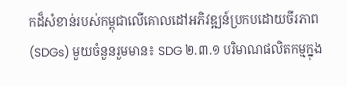កដ៏សំខាន់របស់កម្ពុជាលើគោលដៅអភិវឌ្ឍន៍ប្រកបដោយចីរភាព (SDGs) មួយចំនួនរួមមាន៖ SDG ២.៣.១ បរិមាណផលិតកម្មក្នុង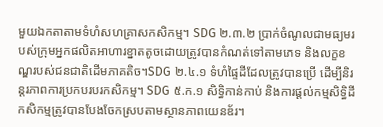មួយឯកតាតាមទំហំសហគ្រាសកសិកម្ម។ SDG ២.៣.២ ប្រាក់ចំណូលជាមធ្យមរបស់ក្រុមអ្នកផលិតអាហារខ្នាតតូចដោយត្រូវបានកំណត់ទៅតាមភេទ និងលក្ខខណ្ឌរបស់ជនជាតិដើមភាគតិច។SDG ២.៤.១ ទំហំផ្ទៃដីដែលត្រូវបានប្រើ ដើម្បីនិរន្តរភាពការប្រកបរបរកសិកម្ម។ SDG ៥.ក.១ សិទ្ធិកាន់កាប់ និងការផ្ដល់កម្មសិទ្ធិដីកសិកម្មត្រូវបានបែងចែកស្របតាមស្ថានភាពយេនឌ័រ។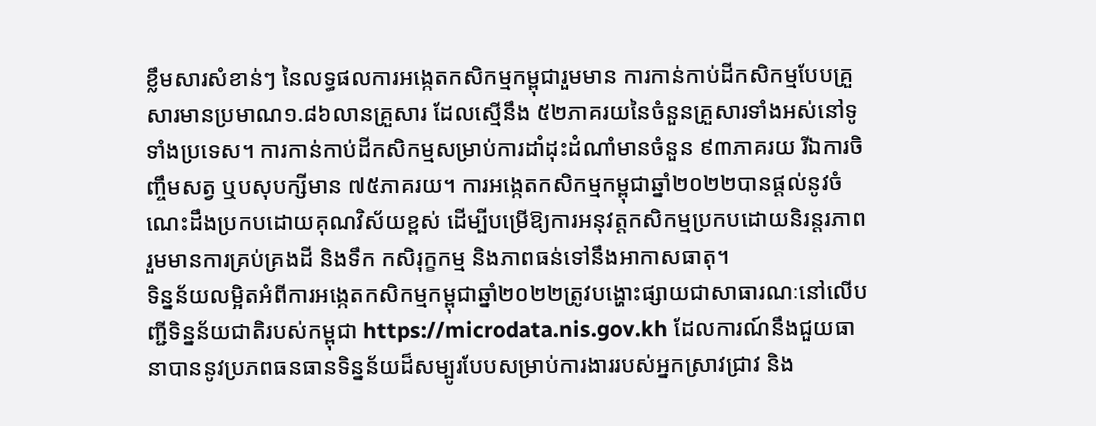ខ្លឹមសារសំខាន់ៗ នៃលទ្ធផលការអង្កេតកសិកម្មកម្ពុជារួមមាន ការកាន់កាប់ដីកសិកម្មបែបគ្រួសារមានប្រមាណ១.៨៦លានគ្រួសារ ដែលស្មើនឹង ៥២ភាគរយនៃចំនួនគ្រួសារទាំងអស់នៅទូទាំងប្រទេស។ ការកាន់កាប់ដីកសិកម្មសម្រាប់ការដាំដុះដំណាំមានចំនួន ៩៣ភាគរយ រីឯការចិញ្ចឹមសត្វ ឬបសុបក្សីមាន ៧៥ភាគរយ។ ការអង្កេតកសិកម្មកម្ពុជាឆ្នាំ២០២២បានផ្តល់នូវចំណេះដឹងប្រកបដោយគុណវិស័យខ្ពស់ ដើម្បីបម្រើឱ្យការអនុវត្តកសិកម្មប្រកបដោយនិរន្តរភាព រួមមានការគ្រប់គ្រងដី និងទឹក កសិរុក្ខកម្ម និងភាពធន់ទៅនឹងអាកាសធាតុ។
ទិន្នន័យលម្អិតអំពីការអង្កេតកសិកម្មកម្ពុជាឆ្នាំ២០២២ត្រូវបង្ហោះផ្សាយជាសាធារណៈនៅលើបញ្ជីទិន្នន័យជាតិរបស់កម្ពុជា https://microdata.nis.gov.kh ដែលការណ៍នឹងជួយធានាបាននូវប្រភពធនធានទិន្នន័យដ៏សម្បូរបែបសម្រាប់ការងាររបស់អ្នកស្រាវជ្រាវ និង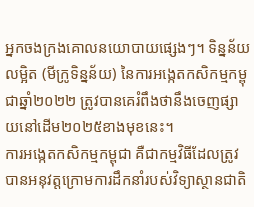អ្នកចងក្រងគោលនយោបាយផ្សេងៗ។ ទិន្នន័យលម្អិត (មីក្រូទិន្នន័យ) នៃការអង្កេតកសិកម្មកម្ពុជាឆ្នាំ២០២២ ត្រូវបានគេរំពឹងថានឹងចេញផ្សាយនៅដើម២០២៥ខាងមុខនេះ។
ការអង្កេតកសិកម្មកម្ពុជា គឺជាកម្មវិធីដែលត្រូវបានអនុវត្តក្រោមការដឹកនាំរបស់វិទ្យាស្ថានជាតិ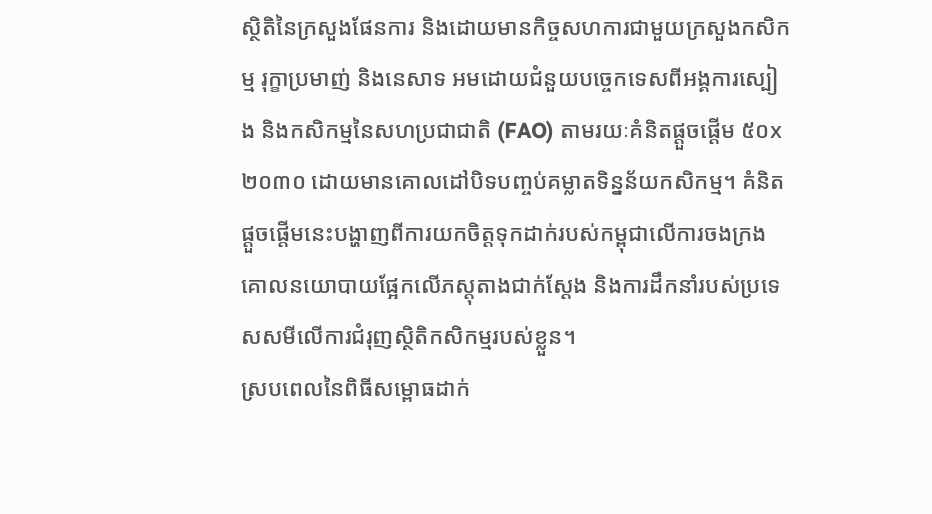ស្ថិតិនៃក្រសួងផែនការ និងដោយមានកិច្ចសហការជាមួយក្រសួងកសិកម្ម រុក្ខាប្រមាញ់ និងនេសាទ អមដោយជំនួយបច្ចេកទេសពីអង្គការស្បៀង និងកសិកម្មនៃសហប្រជាជាតិ (FAO) តាមរយៈគំនិតផ្តួចផ្តើម ៥០x២០៣០ ដោយមានគោលដៅបិទបញ្ចប់គម្លាតទិន្នន័យកសិកម្ម។ គំនិតផ្តួចផ្តើមនេះបង្ហាញពីការយកចិត្តទុកដាក់របស់កម្ពុជាលើការចងក្រងគោលនយោបាយផ្អែកលើភស្តុតាងជាក់ស្ដែង និងការដឹកនាំរបស់ប្រទេសសមីលើការជំរុញស្ថិតិកសិកម្មរបស់ខ្លួន។
ស្របពេលនៃពិធីសម្ពោធដាក់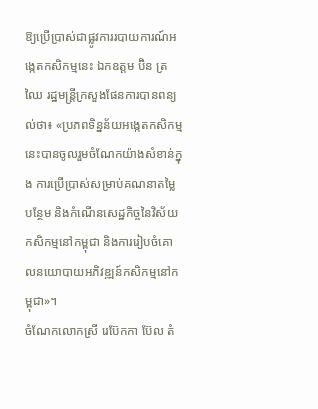ឱ្យប្រើប្រាស់ជាផ្លូវការរបាយការណ៍អង្កេតកសិកម្មនេះ ឯកឧត្តម ប៊ិន ត្រឈៃ រដ្ឋមន្ត្រីក្រសួងផែនការបានពន្យល់ថា៖ «ប្រភពទិន្នន័យអង្កេតកសិកម្មនេះបានចូលរួមចំណែកយ៉ាងសំខាន់ក្នុង ការប្រើប្រាស់សម្រាប់គណនាតម្លៃបន្ថែម និងកំណើនសេដ្ឋកិច្ចនៃវិស័យកសិកម្មនៅកម្ពុជា និងការរៀបចំគោលនយោបាយអភិវឌ្ឍន៍កសិកម្មនៅកម្ពុជា»។
ចំណែកលោកស្រី រេប៊ែកកា ប៊ែល តំ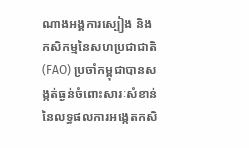ណាងអង្គការស្បៀង និងកសិកម្មនៃសហប្រជាជាតិ (FAO) ប្រចាំកម្ពុជាបានសង្កត់ធ្ងន់ចំពោះសារៈសំខាន់នៃលទ្ធផលការអង្កេតកសិ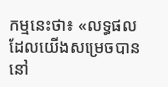កម្មនេះថា៖ «លទ្ធផលដែលយើងសម្រេចបាននៅ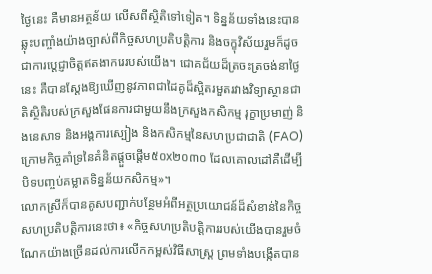ថ្ងៃនេះ គឺមានអត្ថន័យ លើសពីស្ថិតិទៅទៀត។ ទិន្នន័យទាំងនេះបានឆ្លុះបញ្ចាំងយ៉ាងច្បាស់ពីកិច្ចសហប្រតិបត្តិការ និងចក្ខុវិស័យរួមក៏ដូចជាការប្តេជ្ញាចិត្តឥតងាករេរបស់យើង។ ជោគជ័យដ៏ត្រចះត្រចង់នាថ្ងៃនេះ គឺបានស្ដែងឱ្យឃើញនូវភាពជាដៃគូដ៏ស្អិតរមួតរវាងវិទ្យាស្ថានជាតិស្ថិតិរបស់ក្រសួងផែនការជាមួយនឹងក្រសួងកសិកម្ម រុក្ខាប្រមាញ់ និងនេសាទ និងអង្គការស្បៀង និងកសិកម្មនៃសហប្រជាជាតិ (FAO) ក្រោមកិច្ចគាំទ្រនៃគំនិតផ្តួចផ្តើម៥០x២០៣០ ដែលគោលដៅគឺដើម្បីបិទបញ្ចប់គម្លាតទិន្នន័យកសិកម្ម»។
លោកស្រីក៏បានគូសបញ្ជាក់បន្ថែមអំពីអត្ថប្រយោជន៍ដ៏សំខាន់នៃកិច្ចសហប្រតិបត្តិការនេះថា៖ «កិច្ចសហប្រតិបត្តិការរបស់យើងបានរួមចំណែកយ៉ាងច្រើនដល់ការលើកកម្ពស់វិធីសាស្ត្រ ព្រមទាំងបង្កើតបាន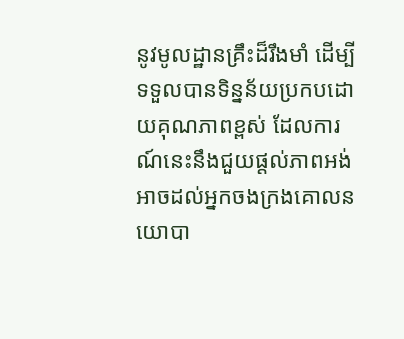នូវមូលដ្ឋានគ្រឹះដ៏រឹងមាំ ដើម្បីទទួលបានទិន្នន័យប្រកបដោយគុណភាពខ្ពស់ ដែលការណ៍នេះនឹងជួយផ្តល់ភាពអង់អាចដល់អ្នកចងក្រងគោលនយោបា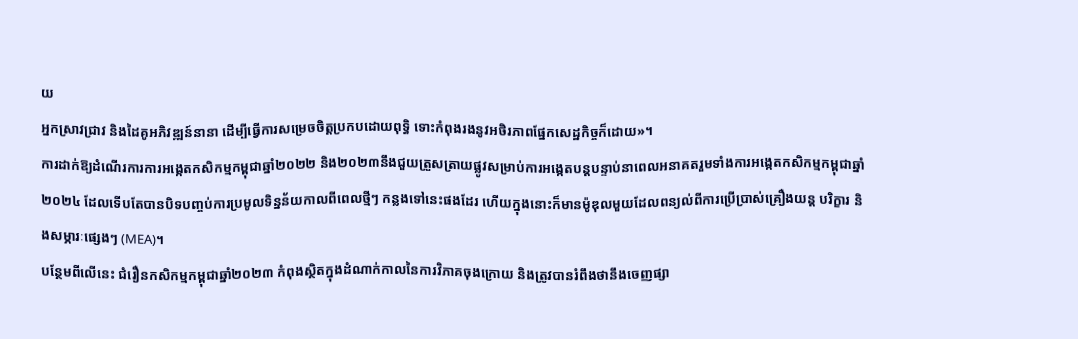យ
អ្នកស្រាវជ្រាវ និងដៃគូអភិវឌ្ឍន៍នានា ដើម្បីធ្វើការសម្រេចចិត្តប្រកបដោយពុទ្ធិ ទោះកំពុងរងនូវអថិរភាពផ្នែកសេដ្ឋកិច្ចក៏ដោយ»។
ការដាក់ឱ្យដំណើរការការអង្កេតកសិកម្មកម្ពុជាឆ្នាំ២០២២ និង២០២៣នឹងជួយត្រួសត្រាយផ្លូវសម្រាប់ការអង្កេតបន្តបន្ទាប់នាពេលអនាគតរួមទាំងការអង្កេតកសិកម្មកម្ពុជាឆ្នាំ២០២៤ ដែលទើបតែបានបិទបញ្ចប់ការប្រមូលទិន្នន័យកាលពីពេលថ្មីៗ កន្លងទៅនេះផងដែរ ហើយក្នុងនោះក៏មានម៉ូឌុលមួយដែលពន្យល់ពីការប្រើប្រាស់គ្រឿងយន្ត បរិក្ខារ និងសម្ភារៈផ្សេងៗ (MEA)។
បន្ថែមពីលើនេះ ជំរឿនកសិកម្មកម្ពុជាឆ្នាំ២០២៣ កំពុងស្ថិតក្នុងដំណាក់កាលនៃការវិភាគចុងក្រោយ និងត្រូវបានរំពឹងថានឹងចេញផ្សា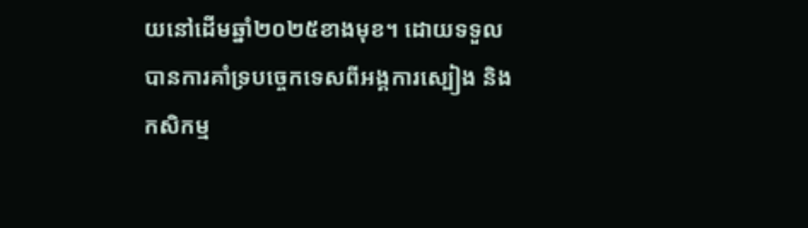យនៅដើមឆ្នាំ២០២៥ខាងមុខ។ ដោយទទួលបានការគាំទ្របច្ចេកទេសពីអង្គការស្បៀង និងកសិកម្ម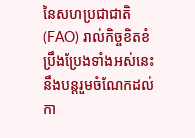នៃសហប្រជាជាតិ (FAO) រាល់កិច្ចខិតខំប្រឹងប្រែងទាំងអស់នេះ នឹងបន្តរួមចំណែកដល់កា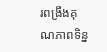រពង្រឹងគុណភាពទិន្ន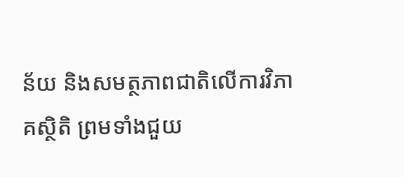ន័យ និងសមត្ថភាពជាតិលើការវិភាគស្ថិតិ ព្រមទាំងជួយ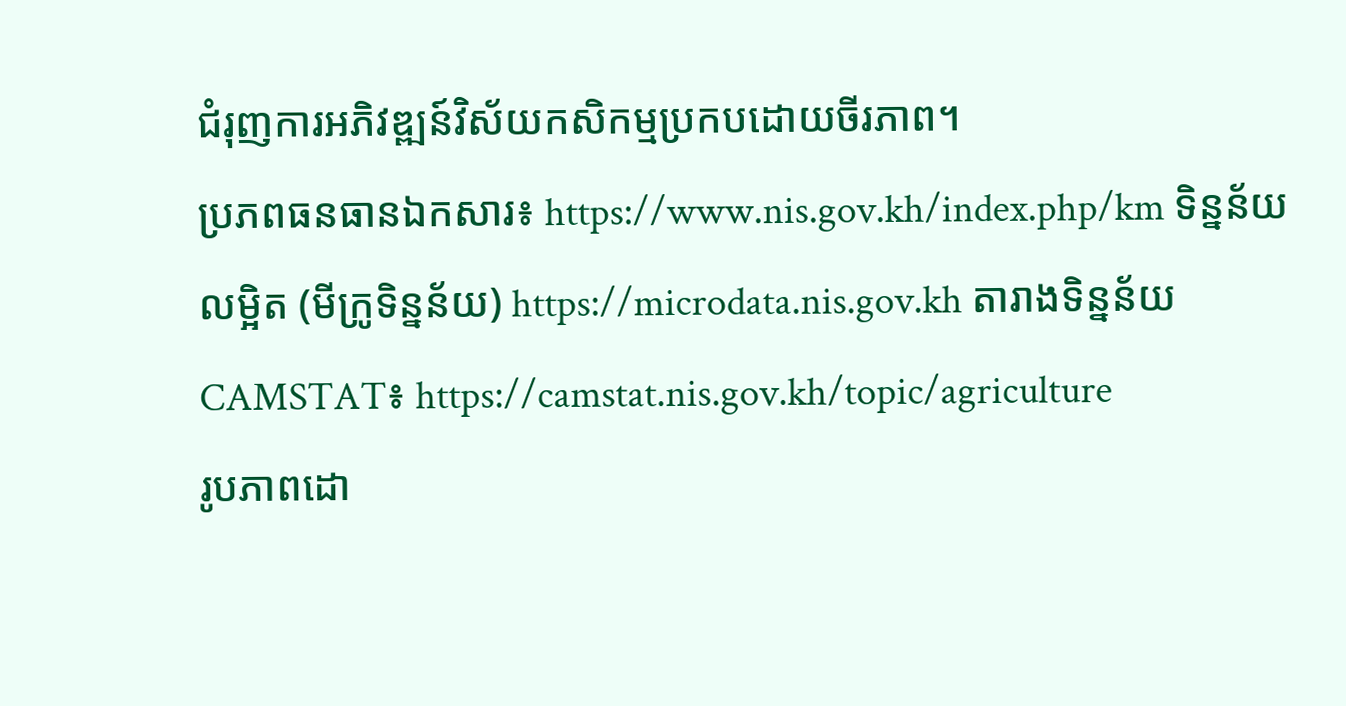ជំរុញការអភិវឌ្ឍន៍វិស័យកសិកម្មប្រកបដោយចីរភាព។
ប្រភពធនធានឯកសារ៖ https://www.nis.gov.kh/index.php/km ទិន្នន័យលម្អិត (មីក្រូទិន្នន័យ) https://microdata.nis.gov.kh តារាងទិន្នន័យ CAMSTAT៖ https://camstat.nis.gov.kh/topic/agriculture
រូបភាពដោ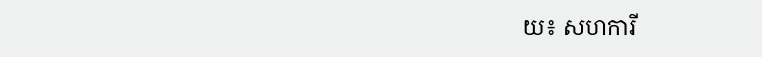យ៖ សហការី